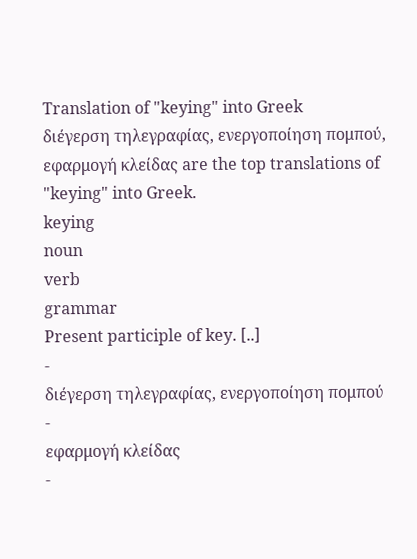Translation of "keying" into Greek
διέγερση τηλεγραφίας, ενεργοποίηση πομπού, εφαρμογή κλείδας are the top translations of "keying" into Greek.
keying
noun
verb
grammar
Present participle of key. [..]
-
διέγερση τηλεγραφίας, ενεργοποίηση πομπού
-
εφαρμογή κλείδας
-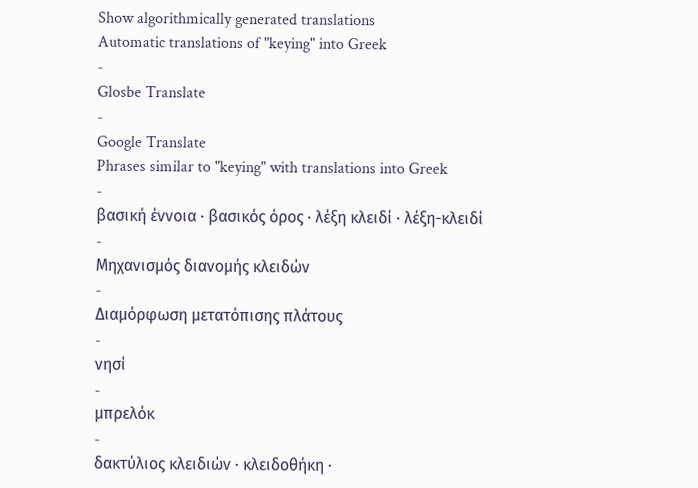Show algorithmically generated translations
Automatic translations of "keying" into Greek
-
Glosbe Translate
-
Google Translate
Phrases similar to "keying" with translations into Greek
-
βασική έννοια · βασικός όρος · λέξη κλειδί · λέξη-κλειδί
-
Μηχανισμός διανομής κλειδών
-
Διαμόρφωση μετατόπισης πλάτους
-
νησί
-
μπρελόκ
-
δακτύλιος κλειδιών · κλειδοθήκη ·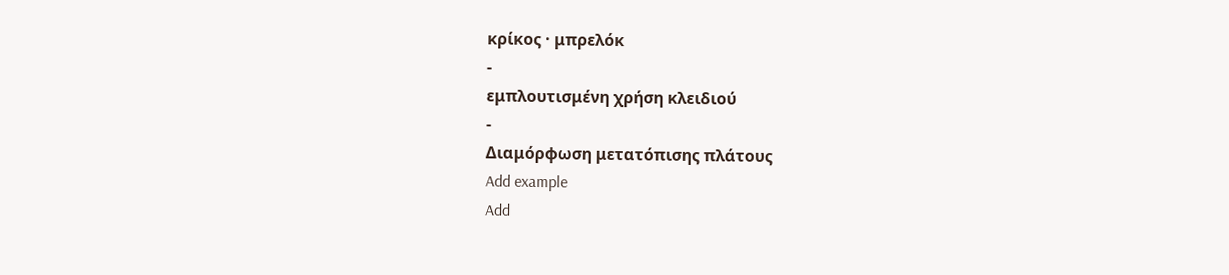κρίκος · μπρελόκ
-
εμπλουτισμένη χρήση κλειδιού
-
Διαμόρφωση μετατόπισης πλάτους
Add example
Add